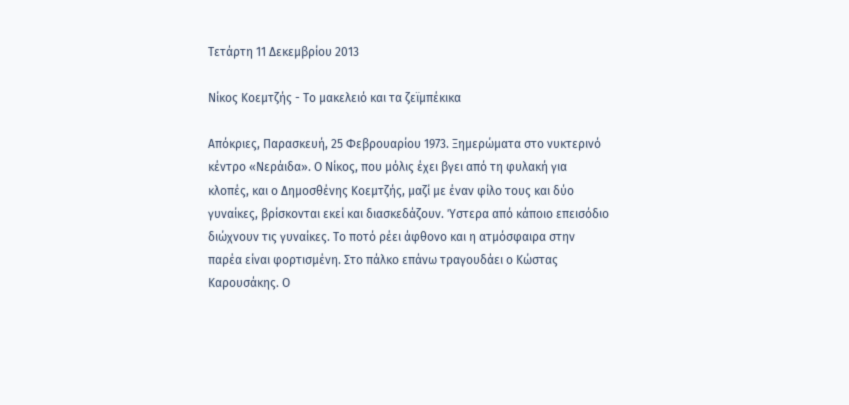Τετάρτη 11 Δεκεμβρίου 2013

Νίκος Κοεμτζής - Το μακελειό και τα ζεϊμπέκικα

Απόκριες, Παρασκευή, 25 Φεβρουαρίου 1973. Ξημερώματα στο νυκτερινό κέντρο «Νεράιδα». Ο Νίκος, που μόλις έχει βγει από τη φυλακή για κλοπές, και ο Δημοσθένης Κοεμτζής, μαζί με έναν φίλο τους και δύο γυναίκες, βρίσκονται εκεί και διασκεδάζουν. Ύστερα από κάποιο επεισόδιο διώχνουν τις γυναίκες. Το ποτό ρέει άφθονο και η ατμόσφαιρα στην παρέα είναι φορτισμένη. Στο πάλκο επάνω τραγουδάει ο Κώστας Καρουσάκης. Ο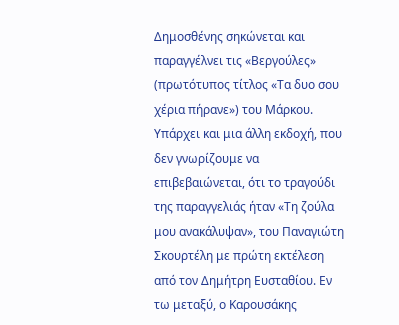Δημοσθένης σηκώνεται και παραγγέλνει τις «Βεργούλες» (πρωτότυπος τίτλος «Τα δυο σου χέρια πήρανε») του Μάρκου. Υπάρχει και μια άλλη εκδοχή, που δεν γνωρίζουμε να επιβεβαιώνεται, ότι το τραγούδι της παραγγελιάς ήταν «Τη ζούλα μου ανακάλυψαν», του Παναγιώτη Σκουρτέλη με πρώτη εκτέλεση από τον Δημήτρη Ευσταθίου. Εν τω μεταξύ, ο Καρουσάκης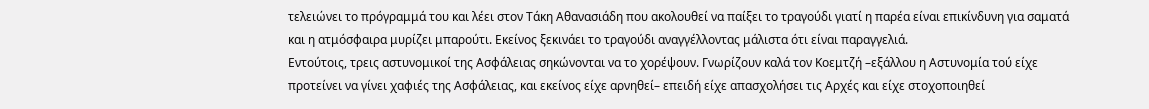τελειώνει το πρόγραμμά του και λέει στον Τάκη Αθανασιάδη που ακολουθεί να παίξει το τραγούδι γιατί η παρέα είναι επικίνδυνη για σαματά και η ατμόσφαιρα μυρίζει μπαρούτι. Εκείνος ξεκινάει το τραγούδι αναγγέλλοντας μάλιστα ότι είναι παραγγελιά.
Εντούτοις, τρεις αστυνομικοί της Ασφάλειας σηκώνονται να το χορέψουν. Γνωρίζουν καλά τον Κοεμτζή –εξάλλου η Αστυνομία τού είχε προτείνει να γίνει χαφιές της Ασφάλειας, και εκείνος είχε αρνηθεί– επειδή είχε απασχολήσει τις Αρχές και είχε στοχοποιηθεί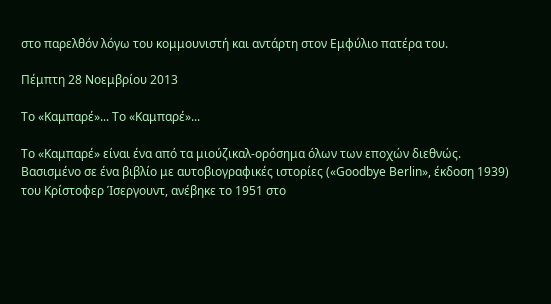στο παρελθόν λόγω του κομμουνιστή και αντάρτη στον Εμφύλιο πατέρα του.

Πέμπτη 28 Νοεμβρίου 2013

Το «Καμπαρέ»... Το «Καμπαρέ»...

Το «Καμπαρέ» είναι ένα από τα μιούζικαλ-ορόσημα όλων των εποχών διεθνώς. Βασισμένο σε ένα βιβλίο με αυτοβιογραφικές ιστορίες («Goodbye Berlin», έκδοση 1939) του Κρίστοφερ Ίσεργουντ, ανέβηκε το 1951 στο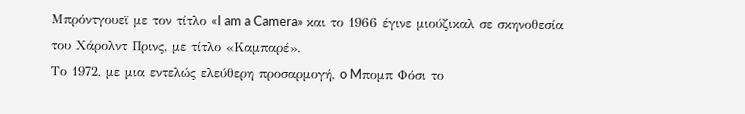Μπρόντγουεϊ με τον τίτλο «I am a Camera» και το 1966 έγινε μιούζικαλ σε σκηνοθεσία του Χάρολντ Πρινς, με τίτλο «Καμπαρέ».
Το 1972, με μια εντελώς ελεύθερη προσαρμογή, o Mπομπ Φόσι το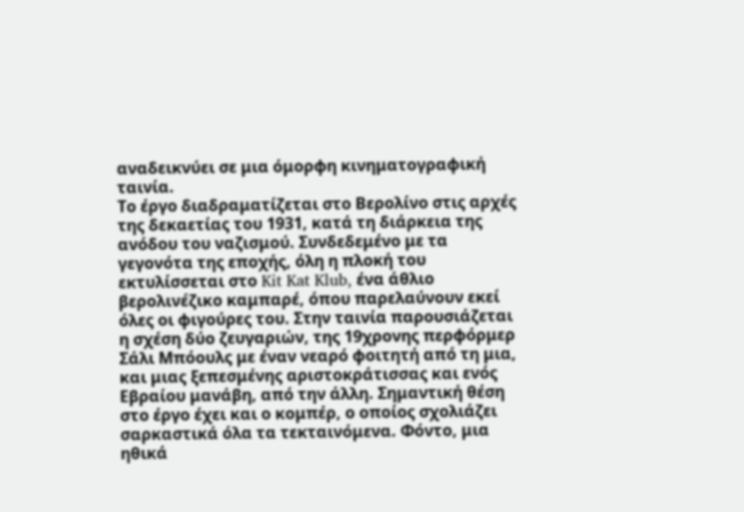αναδεικνύει σε μια όμορφη κινηματογραφική ταινία.
Το έργο διαδραματίζεται στο Βερολίνο στις αρχές της δεκαετίας του 1931, κατά τη διάρκεια της ανόδου του ναζισμού. Συνδεδεμένο με τα γεγονότα της εποχής, όλη η πλοκή του εκτυλίσσεται στο Kit Kat Klub, ένα άθλιο βερολινέζικο καμπαρέ, όπου παρελαύνουν εκεί όλες οι φιγούρες του. Στην ταινία παρουσιάζεται η σχέση δύο ζευγαριών, της 19χρονης περφόρμερ Σάλι Μπόουλς με έναν νεαρό φοιτητή από τη μια, και μιας ξεπεσμένης αριστοκράτισσας και ενός Εβραίου μανάβη, από την άλλη. Σημαντική θέση στο έργο έχει και ο κομπέρ, ο οποίος σχολιάζει σαρκαστικά όλα τα τεκταινόμενα. Φόντο, μια ηθικά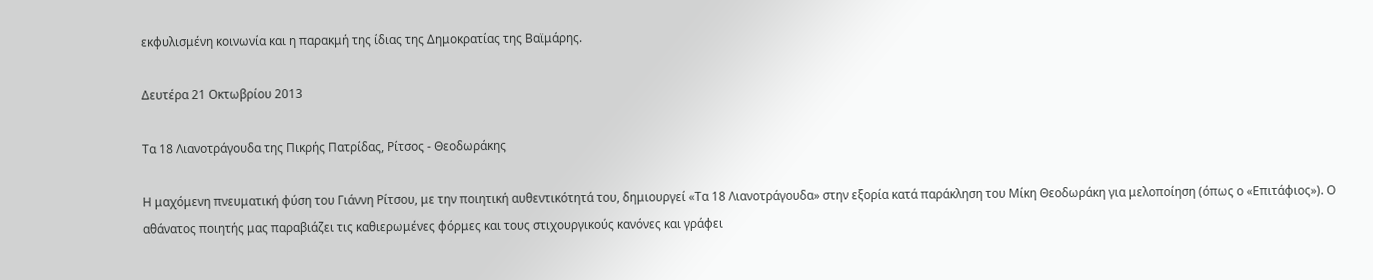εκφυλισμένη κοινωνία και η παρακμή της ίδιας της Δημοκρατίας της Βαϊμάρης.

Δευτέρα 21 Οκτωβρίου 2013

Τα 18 Λιανοτράγουδα της Πικρής Πατρίδας, Ρίτσος - Θεοδωράκης

Η μαχόμενη πνευματική φύση του Γιάννη Ρίτσου, με την ποιητική αυθεντικότητά του, δημιουργεί «Τα 18 Λιανοτράγουδα» στην εξορία κατά παράκληση του Μίκη Θεοδωράκη για μελοποίηση (όπως ο «Επιτάφιος»). Ο αθάνατος ποιητής μας παραβιάζει τις καθιερωμένες φόρμες και τους στιχουργικούς κανόνες και γράφει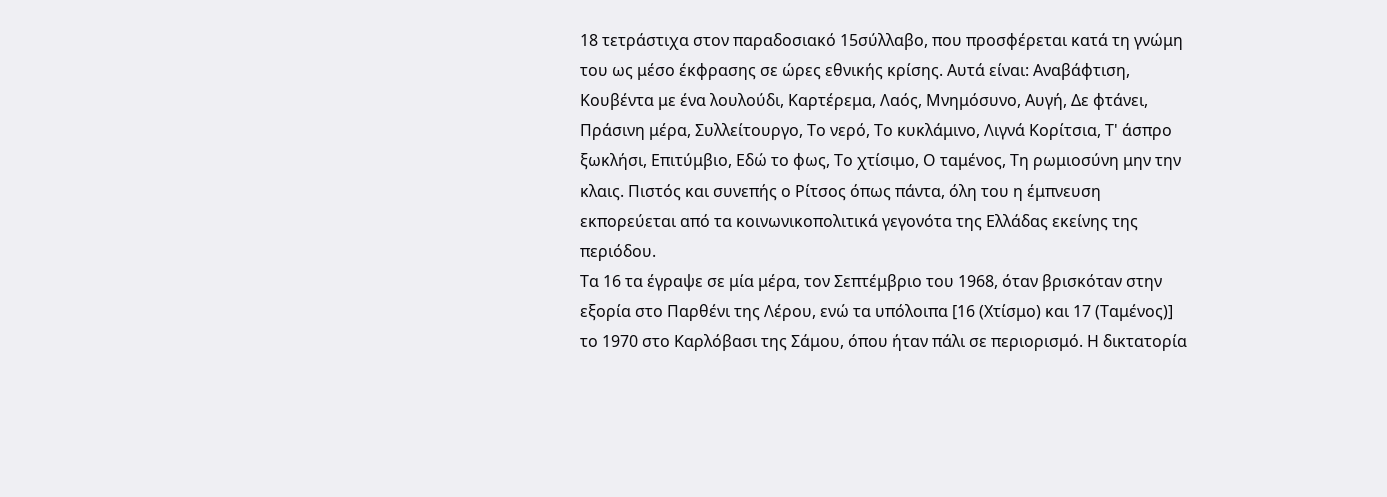18 τετράστιχα στον παραδοσιακό 15σύλλαβο, που προσφέρεται κατά τη γνώμη του ως μέσο έκφρασης σε ώρες εθνικής κρίσης. Αυτά είναι: Αναβάφτιση, Κουβέντα με ένα λουλούδι, Καρτέρεμα, Λαός, Μνημόσυνο, Αυγή, Δε φτάνει, Πράσινη μέρα, Συλλείτουργο, Το νερό, Το κυκλάμινο, Λιγνά Κορίτσια, Τ' άσπρο ξωκλήσι, Επιτύμβιο, Εδώ το φως, Το χτίσιμο, Ο ταμένος, Τη ρωμιοσύνη μην την κλαις. Πιστός και συνεπής ο Ρίτσος όπως πάντα, όλη του η έμπνευση εκπορεύεται από τα κοινωνικοπολιτικά γεγονότα της Ελλάδας εκείνης της περιόδου.
Τα 16 τα έγραψε σε μία μέρα, τον Σεπτέμβριο του 1968, όταν βρισκόταν στην εξορία στο Παρθένι της Λέρου, ενώ τα υπόλοιπα [16 (Χτίσμο) και 17 (Ταμένος)] το 1970 στο Καρλόβασι της Σάμου, όπου ήταν πάλι σε περιορισμό. Η δικτατορία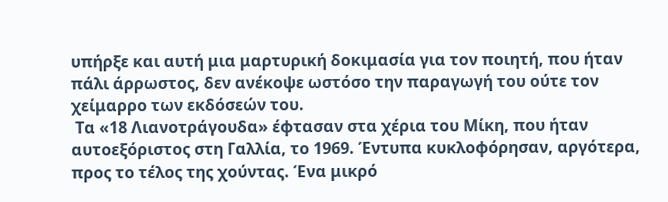υπήρξε και αυτή μια μαρτυρική δοκιμασία για τον ποιητή, που ήταν πάλι άρρωστος, δεν ανέκοψε ωστόσο την παραγωγή του ούτε τον χείμαρρο των εκδόσεών του.
 Τα «18 Λιανοτράγουδα» έφτασαν στα χέρια του Μίκη, που ήταν αυτοεξόριστος στη Γαλλία, το 1969. Έντυπα κυκλοφόρησαν, αργότερα, προς το τέλος της χούντας. Ένα μικρό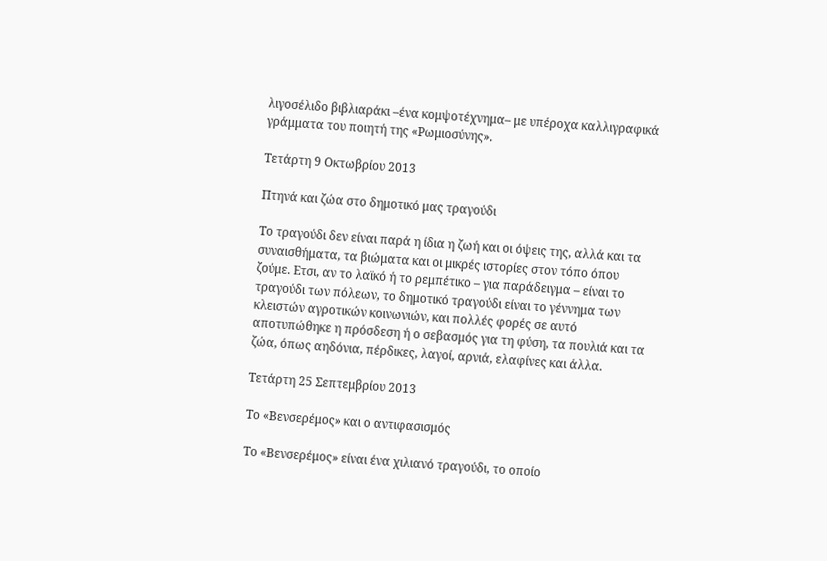λιγοσέλιδο βιβλιαράκι –ένα κομψοτέχνημα– με υπέροχα καλλιγραφικά γράμματα του ποιητή της «Ρωμιοσύνης».

Τετάρτη 9 Οκτωβρίου 2013

Πτηνά και ζώα στο δημοτικό μας τραγούδι

Το τραγούδι δεν είναι παρά η ίδια η ζωή και οι όψεις της, αλλά και τα συναισθήματα, τα βιώματα και οι μικρές ιστορίες στον τόπο όπου ζούμε. Ετσι, αν το λαϊκό ή το ρεμπέτικο – για παράδειγμα – είναι το τραγούδι των πόλεων, το δημοτικό τραγούδι είναι το γέννημα των κλειστών αγροτικών κοινωνιών, και πολλές φορές σε αυτό αποτυπώθηκε η πρόσδεση ή ο σεβασμός για τη φύση, τα πουλιά και τα ζώα, όπως αηδόνια, πέρδικες, λαγοί, αρνιά, ελαφίνες και άλλα.

Τετάρτη 25 Σεπτεμβρίου 2013

Το «Βενσερέμος» και ο αντιφασισμός

Το «Βενσερέμος» είναι ένα χιλιανό τραγούδι, το οποίο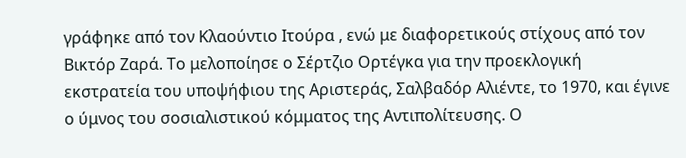γράφηκε από τον Κλαούντιο Ιτούρα , ενώ με διαφορετικούς στίχους από τον Βικτόρ Ζαρά. Το μελοποίησε ο Σέρτζιο Ορτέγκα για την προεκλογική εκστρατεία του υποψήφιου της Αριστεράς, Σαλβαδόρ Αλιέντε, το 1970, και έγινε ο ύμνος του σοσιαλιστικού κόμματος της Αντιπολίτευσης. Ο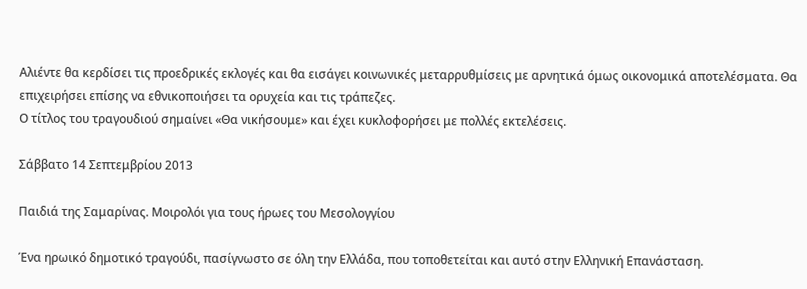Αλιέντε θα κερδίσει τις προεδρικές εκλογές και θα εισάγει κοινωνικές μεταρρυθμίσεις με αρνητικά όμως οικονομικά αποτελέσματα. Θα επιχειρήσει επίσης να εθνικοποιήσει τα ορυχεία και τις τράπεζες.
Ο τίτλος του τραγουδιού σημαίνει «Θα νικήσουμε» και έχει κυκλοφορήσει με πολλές εκτελέσεις.

Σάββατο 14 Σεπτεμβρίου 2013

Παιδιά της Σαμαρίνας. Μοιρολόι για τους ήρωες του Μεσολογγίου

Ένα ηρωικό δημοτικό τραγούδι, πασίγνωστο σε όλη την Ελλάδα, που τοποθετείται και αυτό στην Ελληνική Επανάσταση.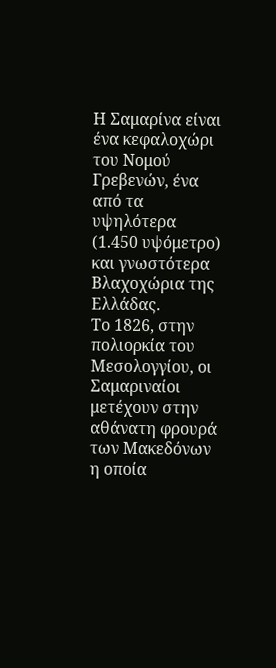Η Σαμαρίνα είναι ένα κεφαλοχώρι του Νομού Γρεβενών, ένα από τα υψηλότερα (1.450 υψόμετρο) και γνωστότερα Βλαχοχώρια της Ελλάδας.
Το 1826, στην πολιορκία του Μεσολογγίου, οι Σαμαριναίοι μετέχουν στην αθάνατη φρουρά των Μακεδόνων η οποία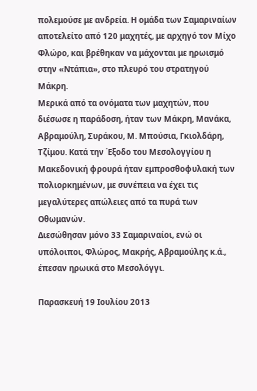πολεμούσε με ανδρεία. Η ομάδα των Σαμαριναίων αποτελείτο από 120 μαχητές, με αρχηγό τον Μίχο Φλώρο, και βρέθηκαν να μάχονται με ηρωισμό στην «Ντάπια», στο πλευρό του στρατηγού Μάκρη.
Μερικά από τα ονόματα των μαχητών, που διέσωσε η παράδοση, ήταν των Μάκρη, Μανάκα, Αβραμούλη, Συράκου, Μ. Μπούσια, Γκιολδάρη, Τζίμου. Κατά την Έξοδο του Μεσολογγίου η Μακεδονική φρουρά ήταν εμπροσθοφυλακή των πολιορκημένων, με συνέπεια να έχει τις μεγαλύτερες απώλειες από τα πυρά των Οθωμανών.
Διεσώθησαν μόνο 33 Σαμαριναίοι, ενώ οι υπόλοιποι, Φλώρος, Μακρής, Αβραμούλης κ.ά., έπεσαν ηρωικά στο Μεσολόγγι.

Παρασκευή 19 Ιουλίου 2013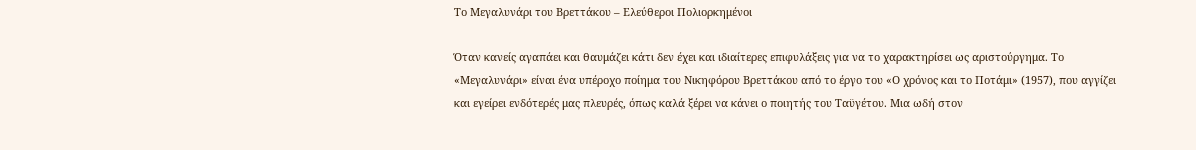Το Μεγαλυνάρι του Βρεττάκου – Ελεύθεροι Πολιορκημένοι

Όταν κανείς αγαπάει και θαυμάζει κάτι δεν έχει και ιδιαίτερες επιφυλάξεις για να το χαρακτηρίσει ως αριστούργημα. Το «Μεγαλυνάρι» είναι ένα υπέροχο ποίημα του Νικηφόρου Βρεττάκου από το έργο του «Ο χρόνος και το Ποτάμι» (1957), που αγγίζει και εγείρει ενδότερές μας πλευρές, όπως καλά ξέρει να κάνει ο ποιητής του Ταϋγέτου. Μια ωδή στον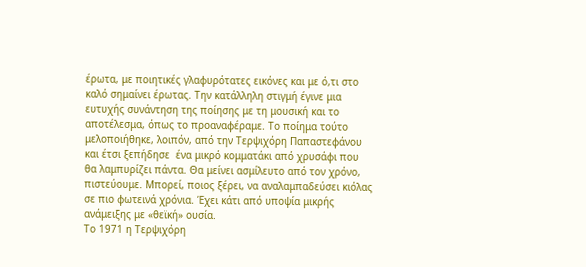έρωτα, με ποιητικές γλαφυρότατες εικόνες και με ό,τι στο καλό σημαίνει έρωτας. Την κατάλληλη στιγμή έγινε μια ευτυχής συνάντηση της ποίησης με τη μουσική και το αποτέλεσμα, όπως το προαναφέραμε. Το ποίημα τούτο μελοποιήθηκε, λοιπόν, από την Τερψιχόρη Παπαστεφάνου και έτσι ξεπήδησε  ένα μικρό κομματάκι από χρυσάφι που θα λαμπυρίζει πάντα. Θα μείνει ασμίλευτο από τον χρόνο, πιστεύουμε. Μπορεί, ποιος ξέρει, να αναλαμπαδεύσει κιόλας σε πιο φωτεινά χρόνια. Έχει κάτι από υποψία μικρής ανάμειξης με «θεϊκή» ουσία.
Το 1971 η Τερψιχόρη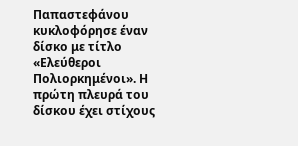Παπαστεφάνου κυκλοφόρησε έναν δίσκο με τίτλο «Ελεύθεροι Πολιορκημένοι». Η πρώτη πλευρά του δίσκου έχει στίχους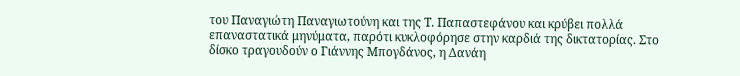του Παναγιώτη Παναγιωτούνη και της Τ. Παπαστεφάνου και κρύβει πολλά επαναστατικά μηνύματα, παρότι κυκλοφόρησε στην καρδιά της δικτατορίας. Στο δίσκο τραγουδούν ο Γιάννης Μπογδάνος, η Δανάη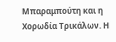Μπαραμπούτη και η Χορωδία Τρικάλων. Η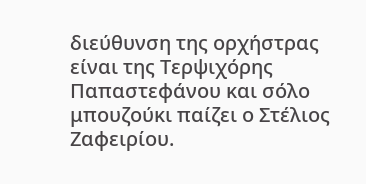διεύθυνση της ορχήστρας είναι της Τερψιχόρης Παπαστεφάνου και σόλο μπουζούκι παίζει ο Στέλιος Ζαφειρίου.